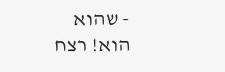- שהוא הוא! רצח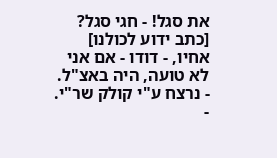את סגל! - חגי סגל? [כתב ידוע לכולנו] אחיו, - דודו - אם אני לא טועה, היה באצ"ל. - נרצח ע"י קולק שר"י.
-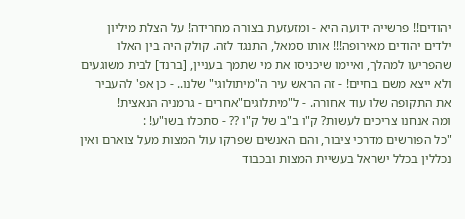יהודים!! פרשייה ידועה היא - ומזעזעת בצורה מחרידה! על הצלת מיליון ילדים יהודים מאירופה!!! אותו סמאל, התנגד לזה. קולק היה בין האלו שהפריעו למהלך, ואיימו שיכניסו את מי שתמך בעניין, [ברנד] לבית משוגעים ולא ייצא משם בחיים! - זה הראש עיר ה"מיתולוגי" שלנו.. - כן אפ' להעביר את התקופה שלו עוד אחורה. - ל"מיתלוגים"אחרים - גרמניה הנאצית!
ומה אנחנו צריכים לעשות? ק"ו ב"ב של ק"ו ?? - סתכלו בשו"ע! :
"כל הפורשים מדרכי ציבור, והם האנשים שפרקו עול המצות מעל צוארם ואין נכללין בכלל ישראל בעשיית המצות ובכבוד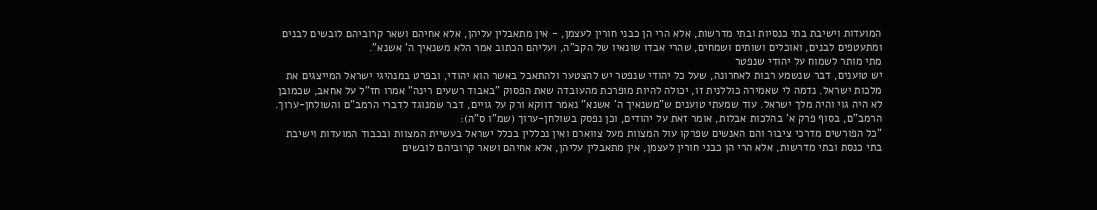המועדות וישיבת בתי כנסיות ובתי מדרשות, אלא הרי הן כבני חורין לעצמן, - אין מתאבלין עליהן, אלא אחיהם ושאר קרוביהם לובשים לבנים ומתעטפים לבנים, ואוכלים ושותים ושמחים, שהרי אבדו שונאיו של הקב"ה, ועליהם הכתוב אמר הלא משנאיך ה' אשנא".
מתי מותר לשמוח על יהודי שנפטר
יש טוענים, דבר שנשמע רבות לאחרונה, שעל כל יהודי שנפטר יש להצטער ולהתאבל באשר הוא יהודי, ובפרט במנהיגי ישראל המייצגים את מלכות ישראל. נדמה לי שאמירה כוללנית זו, יכולה להיות מופרכת מהעובדה שאת הפסוק "באבוד רשעים רינה" אמרו חז"ל על אחאב, שכמובן לא היה גוי והיה מלך ישראל. עוד שמעתי טוענים ש"משנאיך ה' אשנא" נאמר דווקא ורק על גויים, דבר שמנוגד לדברי הרמב"ם והשולחן-ערוך. הרמב"ם, בסוף פרק א' בהלכות אבלות, אומר זאת על יהודים, וכן נפסק בשולחן-ערוך (שמ"ו ס"ה):
"כל הפורשים מדרכי ציבור והם האנשים שפרקו עול המצוות מעל צווארם ואין נכללין בכלל ישראל בעשיית המצוות ובכבוד המועדות וישיבת בתי כנסת ובתי מדרשות, אלא הרי הן כבני חורין לעצמן, אין מתאבלין עליהן, אלא אחיהם ושאר קרוביהם לובשים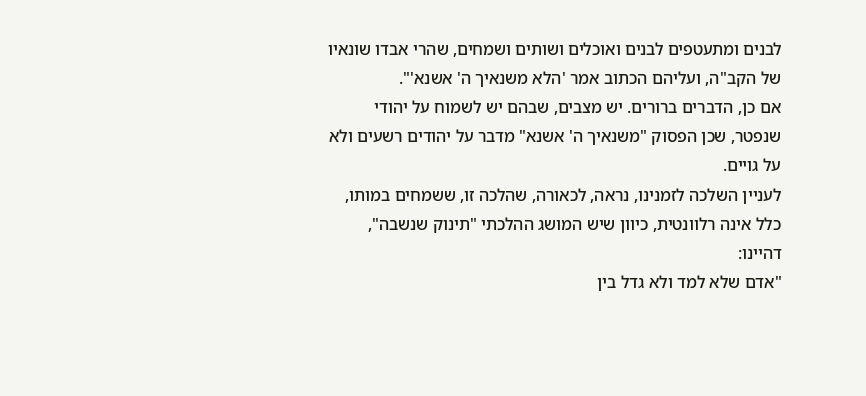לבנים ומתעטפים לבנים ואוכלים ושותים ושמחים, שהרי אבדו שונאיו של הקב"ה, ועליהם הכתוב אמר 'הלא משנאיך ה' אשנא'".
אם כן, הדברים ברורים. יש מצבים, שבהם יש לשמוח על יהודי שנפטר, שכן הפסוק "משנאיך ה' אשנא" מדבר על יהודים רשעים ולא על גויים.
לעניין השלכה לזמנינו, נראה, לכאורה, שהלכה זו, ששמחים במותו, כלל אינה רלוונטית, כיוון שיש המושג ההלכתי "תינוק שנשבה", דהיינו:
"אדם שלא למד ולא גדל בין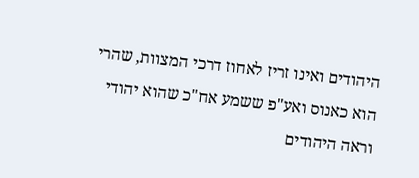היהודים ואינו זריז לאחוז דרכי המצוות, שהרי הוא כאנוס ואע"פ ששמע אח"כ שהוא יהודי וראה היהודים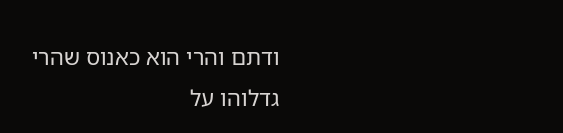ודתם והרי הוא כאנוס שהרי גדלוהו על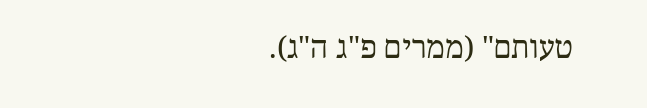טעותם" (ממרים פ"ג ה"ג).